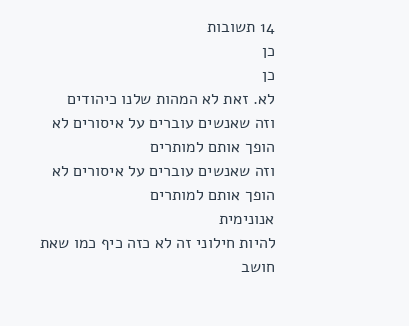14 תשובות
כן
כן
לא. זאת לא המהות שלנו כיהודים
וזה שאנשים עוברים על איסורים לא הופך אותם למותרים
וזה שאנשים עוברים על איסורים לא הופך אותם למותרים
אנונימית
להיות חילוני זה לא כזה כיף כמו שאת חושב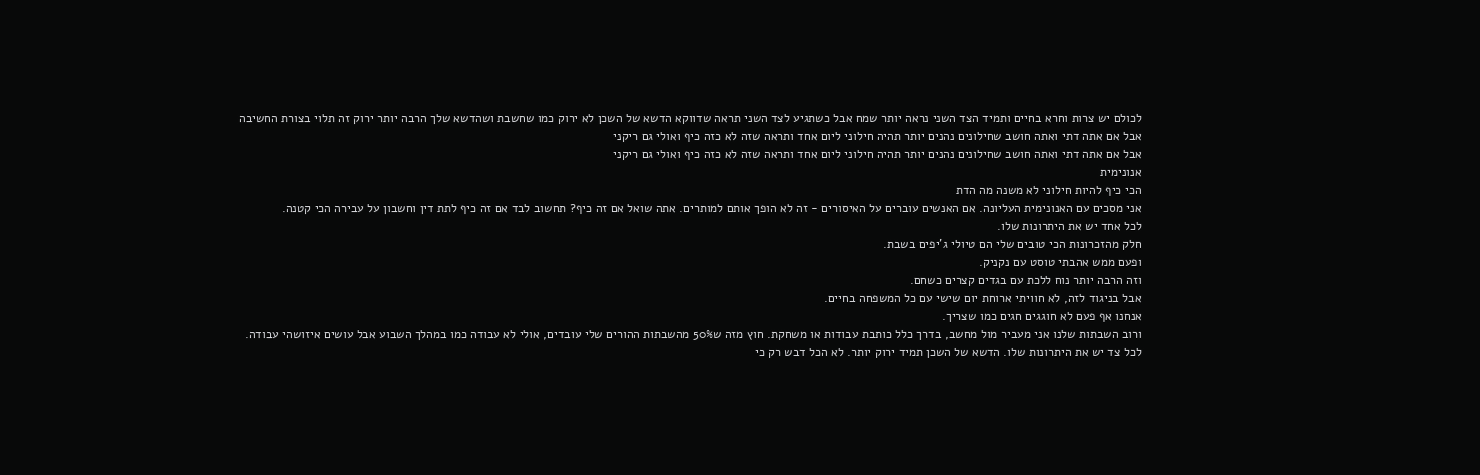לכולם יש צרות וחרא בחיים ותמיד הצד השני נראה יותר שמח אבל כשתגיע לצד השני תראה שדווקא הדשא של השכן לא ירוק כמו שחשבת ושהדשא שלך הרבה יותר ירוק זה תלוי בצורת החשיבה
אבל אם אתה דתי ואתה חושב שחילונים נהנים יותר תהיה חילוני ליום אחד ותראה שזה לא כזה כיף ואולי גם ריקני
אבל אם אתה דתי ואתה חושב שחילונים נהנים יותר תהיה חילוני ליום אחד ותראה שזה לא כזה כיף ואולי גם ריקני
אנונימית
הכי כיף להיות חילוני לא משנה מה הדת
אני מסכים עם האנונימית העליונה. אם האנשים עוברים על האיסורים - זה לא הופך אותם למותרים. אתה שואל אם זה כיף? תחשוב לבד אם זה כיף לתת דין וחשבון על עבירה הכי קטנה.
לכל אחד יש את היתרונות שלו.
חלק מהזכרונות הכי טובים שלי הם טיולי ג'יפים בשבת.
ופעם ממש אהבתי טוסט עם נקניק.
וזה הרבה יותר נוח ללכת עם בגדים קצרים כשחם.
אבל בניגוד לזה, לא חוויתי ארוחת יום שישי עם כל המשפחה בחיים.
אנחנו אף פעם לא חוגגים חגים כמו שצריך.
ורוב השבתות שלנו אני מעביר מול מחשב, בדרך כלל כותבת עבודות או משחקת. חוץ מזה ש50% מהשבתות ההורים שלי עובדים, אולי לא עבודה כמו במהלך השבוע אבל עושים איזושהי עבודה.
לכל צד יש את היתרונות שלו. הדשא של השכן תמיד ירוק יותר. לא הכל דבש רק כי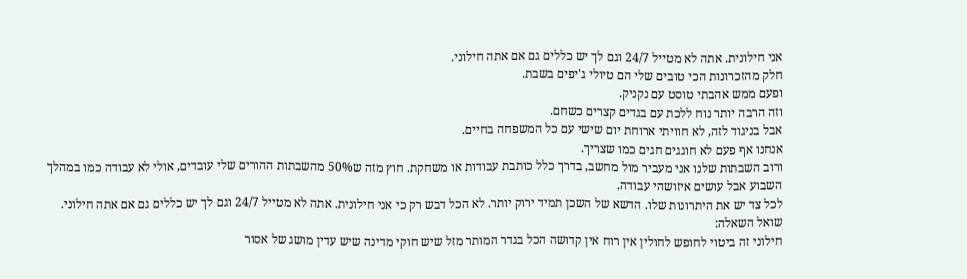אני חילונית. אתה לא מטייל 24/7 וגם לך יש כללים גם אם אתה חילוני.
חלק מהזכרונות הכי טובים שלי הם טיולי ג'יפים בשבת.
ופעם ממש אהבתי טוסט עם נקניק.
וזה הרבה יותר נוח ללכת עם בגדים קצרים כשחם.
אבל בניגוד לזה, לא חוויתי ארוחת יום שישי עם כל המשפחה בחיים.
אנחנו אף פעם לא חוגגים חגים כמו שצריך.
ורוב השבתות שלנו אני מעביר מול מחשב, בדרך כלל כותבת עבודות או משחקת. חוץ מזה ש50% מהשבתות ההורים שלי עובדים, אולי לא עבודה כמו במהלך השבוע אבל עושים איזושהי עבודה.
לכל צד יש את היתרונות שלו. הדשא של השכן תמיד ירוק יותר. לא הכל דבש רק כי אני חילונית. אתה לא מטייל 24/7 וגם לך יש כללים גם אם אתה חילוני.
שואל השאלה:
חילוני זה ביטוי לחופש לחולין אין רוח אין קדושה הכל בגדר המותר מזל שיש חוקי מדינה שיש עדין מושג של אסור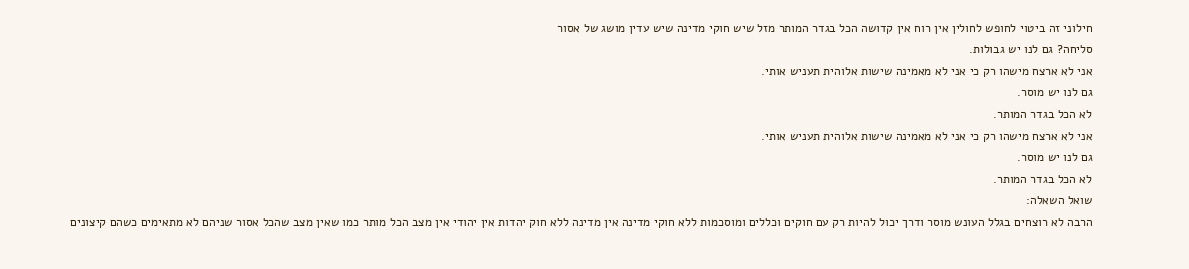חילוני זה ביטוי לחופש לחולין אין רוח אין קדושה הכל בגדר המותר מזל שיש חוקי מדינה שיש עדין מושג של אסור
סליחה? גם לנו יש גבולות.
אני לא ארצח מישהו רק כי אני לא מאמינה שישות אלוהית תעניש אותי.
גם לנו יש מוסר.
לא הכל בגדר המותר.
אני לא ארצח מישהו רק כי אני לא מאמינה שישות אלוהית תעניש אותי.
גם לנו יש מוסר.
לא הכל בגדר המותר.
שואל השאלה:
הרבה לא רוצחים בגלל העונש מוסר ודרך יכול להיות רק עם חוקים וכללים ומוסכמות ללא חוקי מדינה אין מדינה ללא חוק יהדות אין יהודי אין מצב הכל מותר כמו שאין מצב שהכל אסור שניהם לא מתאימים כשהם קיצונים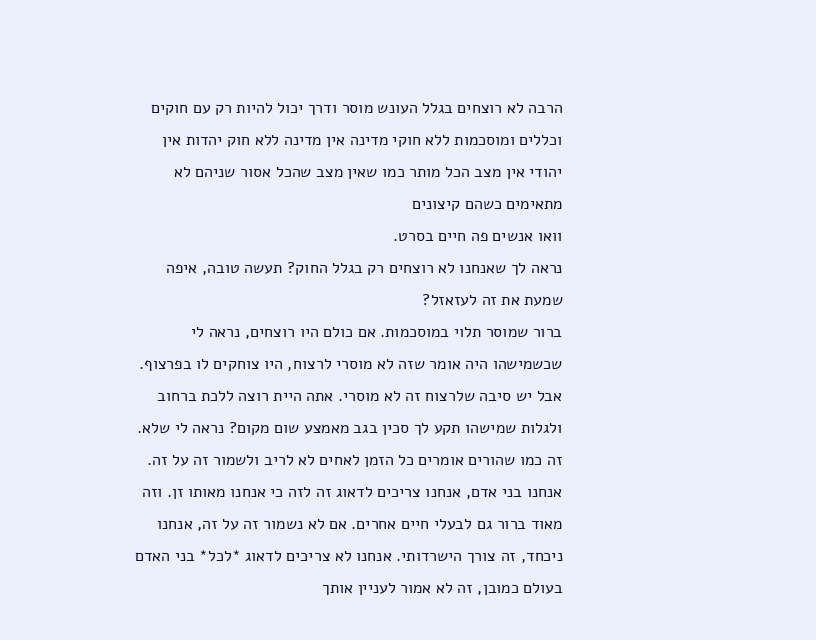הרבה לא רוצחים בגלל העונש מוסר ודרך יכול להיות רק עם חוקים וכללים ומוסכמות ללא חוקי מדינה אין מדינה ללא חוק יהדות אין יהודי אין מצב הכל מותר כמו שאין מצב שהכל אסור שניהם לא מתאימים כשהם קיצונים
וואו אנשים פה חיים בסרט.
נראה לך שאנחנו לא רוצחים רק בגלל החוק? תעשה טובה, איפה שמעת את זה לעזאזל?
ברור שמוסר תלוי במוסכמות. אם כולם היו רוצחים, נראה לי שכשמישהו היה אומר שזה לא מוסרי לרצוח, היו צוחקים לו בפרצוף.
אבל יש סיבה שלרצוח זה לא מוסרי. אתה היית רוצה ללכת ברחוב ולגלות שמישהו תקע לך סכין בגב מאמצע שום מקום? נראה לי שלא.
זה כמו שהורים אומרים כל הזמן לאחים לא לריב ולשמור זה על זה. אנחנו בני אדם, אנחנו צריכים לדאוג זה לזה כי אנחנו מאותו זן. וזה מאוד ברור גם לבעלי חיים אחרים. אם לא נשמור זה על זה, אנחנו ניכחד, זה צורך הישרדותי. אנחנו לא צריכים לדאוג *לכל* בני האדם בעולם כמובן, זה לא אמור לעניין אותך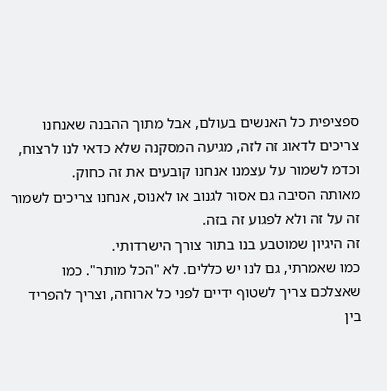ספציפית כל האנשים בעולם, אבל מתוך ההבנה שאנחנו צריכים לדאוג זה לזה, מגיעה המסקנה שלא כדאי לנו לרצוח, וכדמ לשמור על עצמנו אנחנו קובעים את זה כחוק.
מאותה הסיבה גם אסור לגנוב או לאנוס, אנחנו צריכים לשמור זה על זה ולא לפגוע זה בזה.
זה היגיון שמוטבע בנו בתור צורך הישרדותי.
כמו שאמרתי, גם לנו יש כללים. לא "הכל מותר". כמו שאצלכם צריך לשטוף ידיים לפני כל ארוחה, וצריך להפריד בין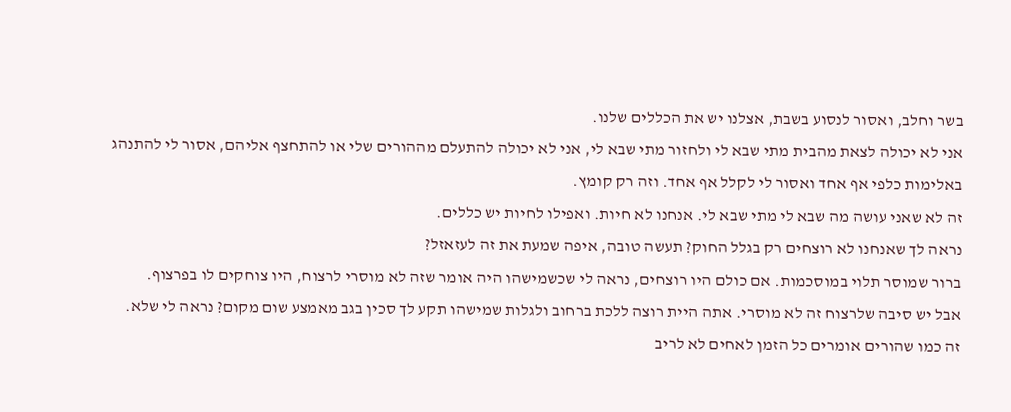בשר וחלב, ואסור לנסוע בשבת, אצלנו יש את הכללים שלנו.
אני לא יכולה לצאת מהבית מתי שבא לי ולחזור מתי שבא לי, אני לא יכולה להתעלם מההורים שלי או להתחצף אליהם, אסור לי להתנהג באלימות כלפי אף אחד ואסור לי לקלל אף אחד. וזה רק קומץ.
זה לא שאני עושה מה שבא לי מתי שבא לי. אנחנו לא חיות. ואפילו לחיות יש כללים.
נראה לך שאנחנו לא רוצחים רק בגלל החוק? תעשה טובה, איפה שמעת את זה לעזאזל?
ברור שמוסר תלוי במוסכמות. אם כולם היו רוצחים, נראה לי שכשמישהו היה אומר שזה לא מוסרי לרצוח, היו צוחקים לו בפרצוף.
אבל יש סיבה שלרצוח זה לא מוסרי. אתה היית רוצה ללכת ברחוב ולגלות שמישהו תקע לך סכין בגב מאמצע שום מקום? נראה לי שלא.
זה כמו שהורים אומרים כל הזמן לאחים לא לריב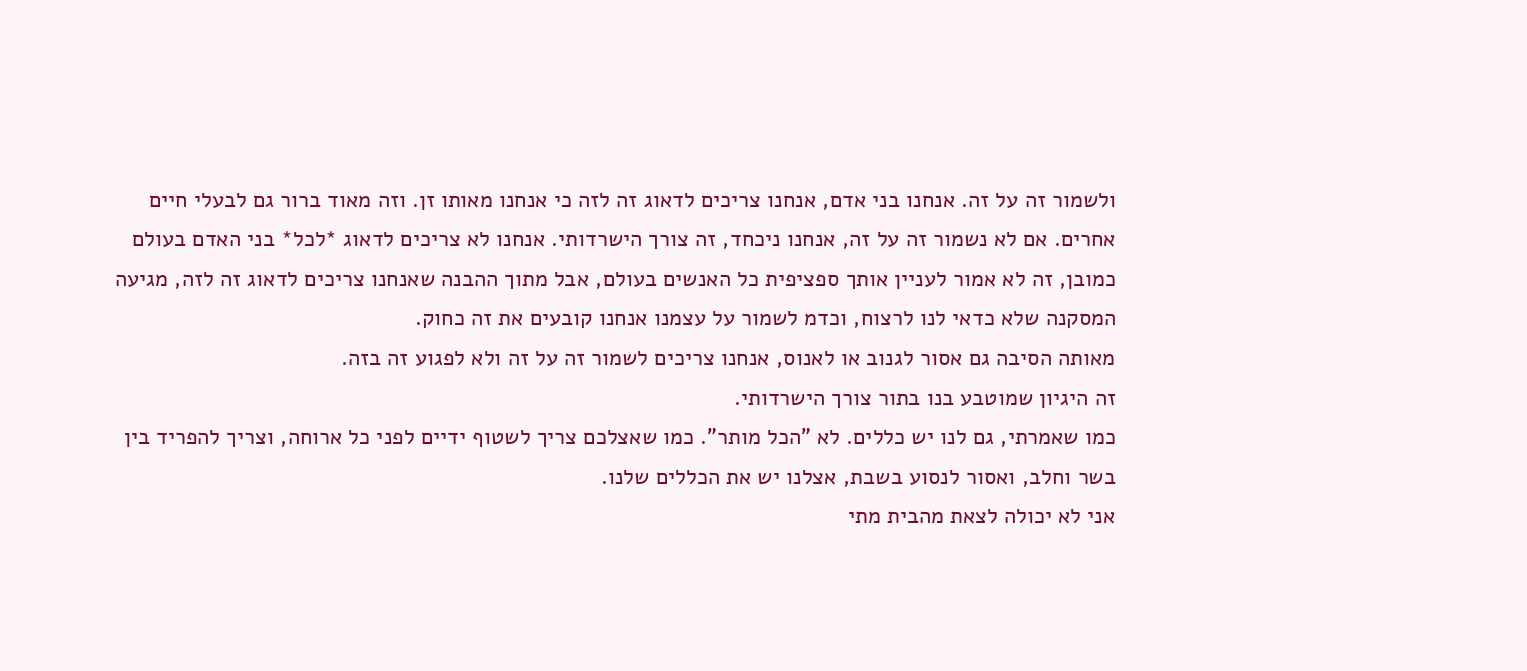ולשמור זה על זה. אנחנו בני אדם, אנחנו צריכים לדאוג זה לזה כי אנחנו מאותו זן. וזה מאוד ברור גם לבעלי חיים אחרים. אם לא נשמור זה על זה, אנחנו ניכחד, זה צורך הישרדותי. אנחנו לא צריכים לדאוג *לכל* בני האדם בעולם כמובן, זה לא אמור לעניין אותך ספציפית כל האנשים בעולם, אבל מתוך ההבנה שאנחנו צריכים לדאוג זה לזה, מגיעה המסקנה שלא כדאי לנו לרצוח, וכדמ לשמור על עצמנו אנחנו קובעים את זה כחוק.
מאותה הסיבה גם אסור לגנוב או לאנוס, אנחנו צריכים לשמור זה על זה ולא לפגוע זה בזה.
זה היגיון שמוטבע בנו בתור צורך הישרדותי.
כמו שאמרתי, גם לנו יש כללים. לא "הכל מותר". כמו שאצלכם צריך לשטוף ידיים לפני כל ארוחה, וצריך להפריד בין בשר וחלב, ואסור לנסוע בשבת, אצלנו יש את הכללים שלנו.
אני לא יכולה לצאת מהבית מתי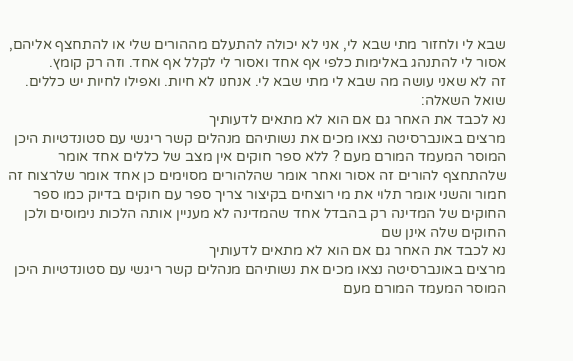שבא לי ולחזור מתי שבא לי, אני לא יכולה להתעלם מההורים שלי או להתחצף אליהם, אסור לי להתנהג באלימות כלפי אף אחד ואסור לי לקלל אף אחד. וזה רק קומץ.
זה לא שאני עושה מה שבא לי מתי שבא לי. אנחנו לא חיות. ואפילו לחיות יש כללים.
שואל השאלה:
נא לכבד את האחר גם אם הוא לא מתאים לדעותיך
מרצים באונברסיטה נצאו מכים את נשותיהם מנהלים קשר ריגשי עם סטונדטיות היכן המוסר המעמד המורם מעם ? ללא ספר חוקים אין מצב של כללים אחד אומר שלהתחצף להורים זה אסור ואחר אומר שהלהורים מסוימים כן אחד אומר שלרצוח זה חמור והשני אומר תלוי את מי רוצחים בקיצור צריך ספר עם חוקים בדיוק כמו ספר החוקים של המדינה רק בהבדל אחד שהמדינה לא מעניין אותה הלכות נימוסים ולכן החוקים שלה אינן שם
נא לכבד את האחר גם אם הוא לא מתאים לדעותיך
מרצים באונברסיטה נצאו מכים את נשותיהם מנהלים קשר ריגשי עם סטונדטיות היכן המוסר המעמד המורם מעם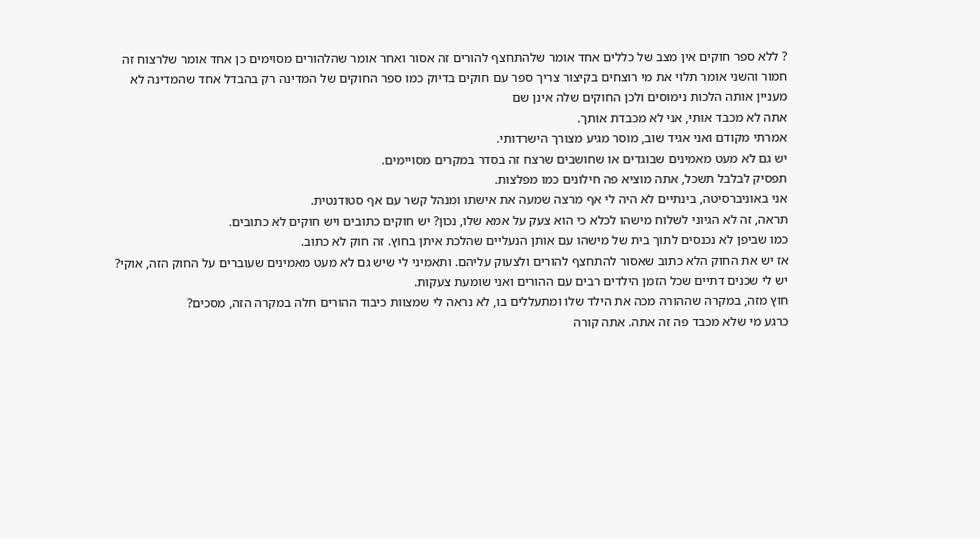? ללא ספר חוקים אין מצב של כללים אחד אומר שלהתחצף להורים זה אסור ואחר אומר שהלהורים מסוימים כן אחד אומר שלרצוח זה חמור והשני אומר תלוי את מי רוצחים בקיצור צריך ספר עם חוקים בדיוק כמו ספר החוקים של המדינה רק בהבדל אחד שהמדינה לא מעניין אותה הלכות נימוסים ולכן החוקים שלה אינן שם
אתה לא מכבד אותי, אני לא מכבדת אותך.
אמרתי מקודם ואני אגיד שוב, מוסר מגיע מצורך הישרדותי.
יש גם לא מעט מאמינים שבוגדים או שחושבים שרצח זה בסדר במקרים מסויימים.
תפסיק לבלבל תשכל, אתה מוציא פה חילונים כמו מפלצות.
אני באוניברסיטה, בינתיים לא היה לי אף מרצה שמעה את אישתו ומנהל קשר עם אף סטודנטית.
תראה, זה לא הגיוני לשלוח מישהו לכלא כי הוא צעק על אמא שלו, נכון? יש חוקים כתובים ויש חוקים לא כתובים.
כמו שביפן לא נכנסים לתוך בית של מישהו עם אותן הנעליים שהלכת איתן בחוץ. זה חוק לא כתוב.
אז יש את החוק הלא כתוב שאסור להתחצף להורים ולצעוק עליהם. ותאמיני לי שיש גם לא מעט מאמינים שעוברים על החוק הזה, אוקי? יש לי שכנים דתיים שכל הזמן הילדים רבים עם ההורים ואני שומעת צעקות.
חוץ מזה, במקרה שההורה מכה את הילד שלו ומתעללים בו, לא נראה לי שמצוות כיבוד ההורים חלה במקרה הזה, מסכים?
כרגע מי שלא מכבד פה זה אתה. אתה קורה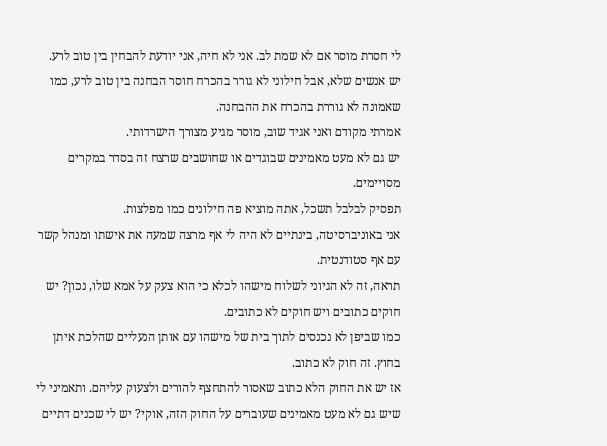לי חסרת מוסר אם לא שמת לב. אני לא חיה, אני יודעת להבחין בין טוב לרע.
יש אנשים שלא, אבל חילוני לא גורר בהכרח חוסר הבחנה בין טוב לרע, כמו שאמונה לא גוררת בהכרח את ההבחנה.
אמרתי מקודם ואני אגיד שוב, מוסר מגיע מצורך הישרדותי.
יש גם לא מעט מאמינים שבוגדים או שחושבים שרצח זה בסדר במקרים מסויימים.
תפסיק לבלבל תשכל, אתה מוציא פה חילונים כמו מפלצות.
אני באוניברסיטה, בינתיים לא היה לי אף מרצה שמעה את אישתו ומנהל קשר עם אף סטודנטית.
תראה, זה לא הגיוני לשלוח מישהו לכלא כי הוא צעק על אמא שלו, נכון? יש חוקים כתובים ויש חוקים לא כתובים.
כמו שביפן לא נכנסים לתוך בית של מישהו עם אותן הנעליים שהלכת איתן בחוץ. זה חוק לא כתוב.
אז יש את החוק הלא כתוב שאסור להתחצף להורים ולצעוק עליהם. ותאמיני לי שיש גם לא מעט מאמינים שעוברים על החוק הזה, אוקי? יש לי שכנים דתיים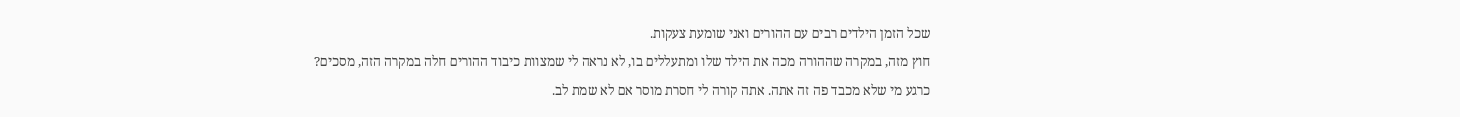שכל הזמן הילדים רבים עם ההורים ואני שומעת צעקות.
חוץ מזה, במקרה שההורה מכה את הילד שלו ומתעללים בו, לא נראה לי שמצוות כיבוד ההורים חלה במקרה הזה, מסכים?
כרגע מי שלא מכבד פה זה אתה. אתה קורה לי חסרת מוסר אם לא שמת לב.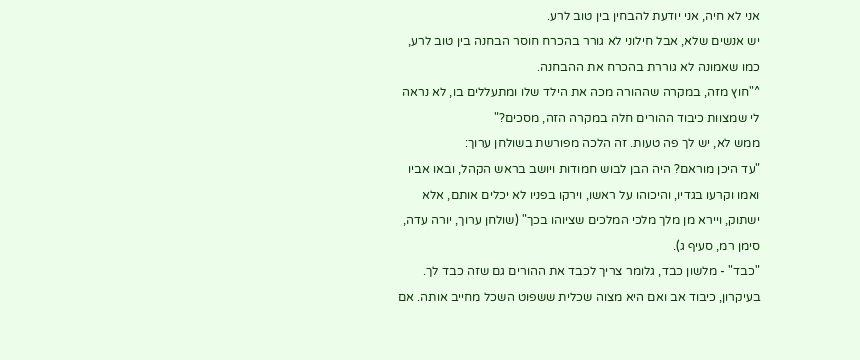אני לא חיה, אני יודעת להבחין בין טוב לרע.
יש אנשים שלא, אבל חילוני לא גורר בהכרח חוסר הבחנה בין טוב לרע, כמו שאמונה לא גוררת בהכרח את ההבחנה.
^"חוץ מזה, במקרה שההורה מכה את הילד שלו ומתעללים בו, לא נראה לי שמצוות כיבוד ההורים חלה במקרה הזה, מסכים?"
ממש לא, יש לך פה טעות. זה הלכה מפורשת בשולחן ערוך:
"עד היכן מוראם? היה הבן לבוש חמודות ויושב בראש הקהל, ובאו אביו ואמו וקרעו בגדיו, והיכוהו על ראשו, וירקו בפניו לא יכלים אותם, אלא ישתוק, ויירא מן מלך מלכי המלכים שציוהו בכך" (שולחן ערוך, יורה עדה, סימן רמ, סעיף ג).
"כבד" - מלשון כבד, גלומר צריך לכבד את ההורים גם שזה כבד לך. בעיקרון, כיבוד אב ואם היא מצוה שכלית ששפוט השכל מחייב אותה. אם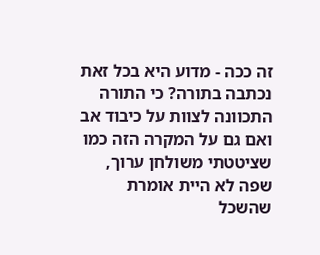זה ככה - מדוע היא בכל זאת נכתבה בתורה? כי התורה התכוונה לצוות על כיבוד אב ואם גם על המקרה הזה כמו שציטטתי משולחן ערוך, שפה לא היית אומרת שהשכל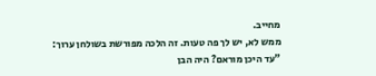מחייב.
ממש לא, יש לך פה טעות. זה הלכה מפורשת בשולחן ערוך:
"עד היכן מוראם? היה הבן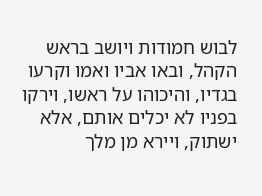לבוש חמודות ויושב בראש הקהל, ובאו אביו ואמו וקרעו בגדיו, והיכוהו על ראשו, וירקו בפניו לא יכלים אותם, אלא ישתוק, ויירא מן מלך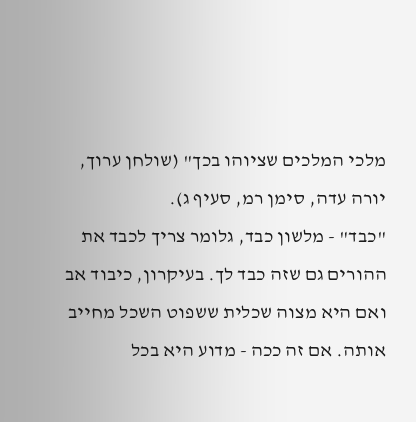מלכי המלכים שציוהו בכך" (שולחן ערוך, יורה עדה, סימן רמ, סעיף ג).
"כבד" - מלשון כבד, גלומר צריך לכבד את ההורים גם שזה כבד לך. בעיקרון, כיבוד אב ואם היא מצוה שכלית ששפוט השכל מחייב אותה. אם זה ככה - מדוע היא בכל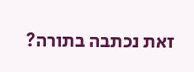זאת נכתבה בתורה?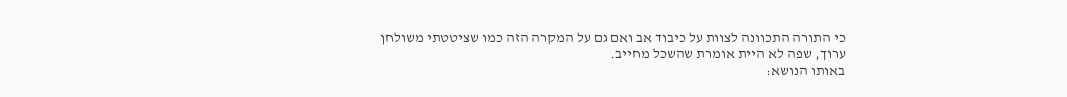כי התורה התכוונה לצוות על כיבוד אב ואם גם על המקרה הזה כמו שציטטתי משולחן ערוך, שפה לא היית אומרת שהשכל מחייב.
באותו הנושא: